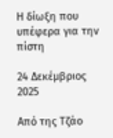Η δίωξη που υπέφερα για την πίστη

24 Δεκέμβριος 2025

Από της Τζάο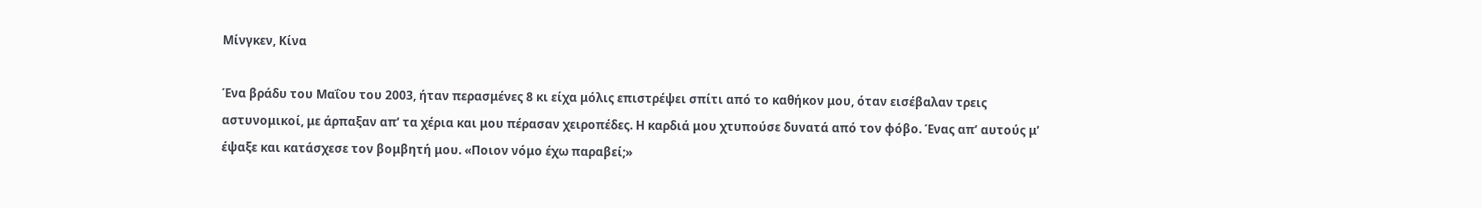Μίνγκεν, Κίνα

Ένα βράδυ του Μαΐου του 2003, ήταν περασμένες 8 κι είχα μόλις επιστρέψει σπίτι από το καθήκον μου, όταν εισέβαλαν τρεις αστυνομικοί, με άρπαξαν απ’ τα χέρια και μου πέρασαν χειροπέδες. Η καρδιά μου χτυπούσε δυνατά από τον φόβο. Ένας απ’ αυτούς μ’ έψαξε και κατάσχεσε τον βομβητή μου. «Ποιον νόμο έχω παραβεί;»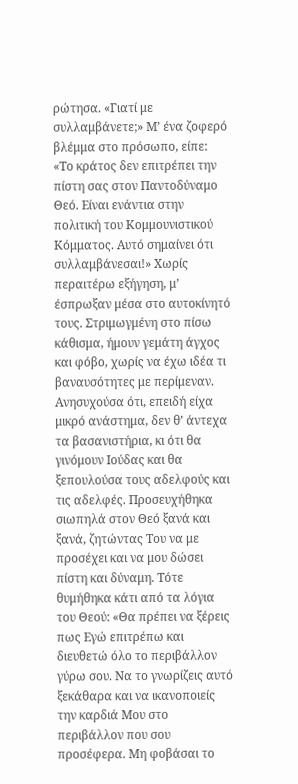ρώτησα. «Γιατί με συλλαμβάνετε;» Μ’ ένα ζοφερό βλέμμα στο πρόσωπο, είπε: «Το κράτος δεν επιτρέπει την πίστη σας στον Παντοδύναμο Θεό. Είναι ενάντια στην πολιτική του Κομμουνιστικού Κόμματος. Αυτό σημαίνει ότι συλλαμβάνεσαι!» Χωρίς περαιτέρω εξήγηση, μ’ έσπρωξαν μέσα στο αυτοκίνητό τους. Στριμωγμένη στο πίσω κάθισμα, ήμουν γεμάτη άγχος και φόβο, χωρίς να έχω ιδέα τι βαναυσότητες με περίμεναν. Ανησυχούσα ότι, επειδή είχα μικρό ανάστημα, δεν θ’ άντεχα τα βασανιστήρια, κι ότι θα γινόμουν Ιούδας και θα ξεπουλούσα τους αδελφούς και τις αδελφές. Προσευχήθηκα σιωπηλά στον Θεό ξανά και ξανά, ζητώντας Του να με προσέχει και να μου δώσει πίστη και δύναμη. Τότε θυμήθηκα κάτι από τα λόγια του Θεού: «Θα πρέπει να ξέρεις πως Εγώ επιτρέπω και διευθετώ όλο το περιβάλλον γύρω σου. Να το γνωρίζεις αυτό ξεκάθαρα και να ικανοποιείς την καρδιά Μου στο περιβάλλον που σου προσέφερα. Μη φοβάσαι το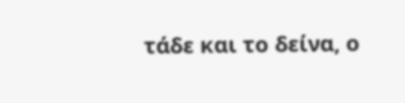τάδε και το δείνα, ο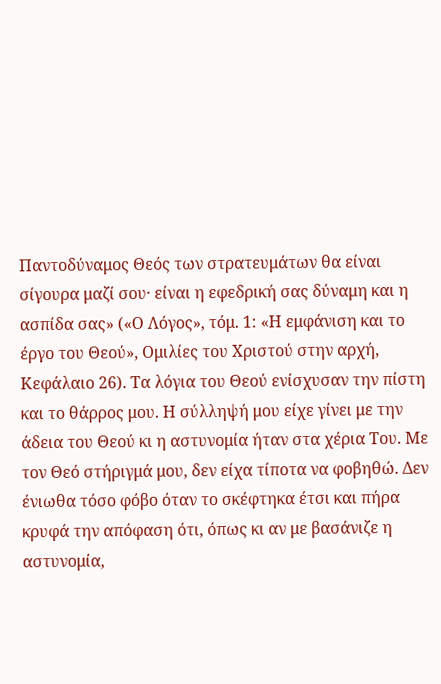Παντοδύναμος Θεός των στρατευμάτων θα είναι σίγουρα μαζί σου· είναι η εφεδρική σας δύναμη και η ασπίδα σας» («Ο Λόγος», τόμ. 1: «Η εμφάνιση και το έργο του Θεού», Ομιλίες του Χριστού στην αρχή, Κεφάλαιο 26). Τα λόγια του Θεού ενίσχυσαν την πίστη και το θάρρος μου. Η σύλληψή μου είχε γίνει με την άδεια του Θεού κι η αστυνομία ήταν στα χέρια Του. Με τον Θεό στήριγμά μου, δεν είχα τίποτα να φοβηθώ. Δεν ένιωθα τόσο φόβο όταν το σκέφτηκα έτσι και πήρα κρυφά την απόφαση ότι, όπως κι αν με βασάνιζε η αστυνομία,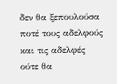δεν θα ξεπουλούσα ποτέ τους αδελφούς και τις αδελφές ούτε θα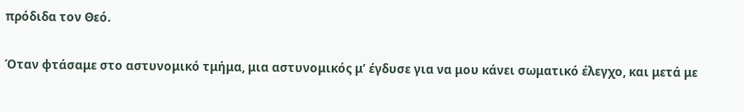πρόδιδα τον Θεό.

Όταν φτάσαμε στο αστυνομικό τμήμα, μια αστυνομικός μ’ έγδυσε για να μου κάνει σωματικό έλεγχο, και μετά με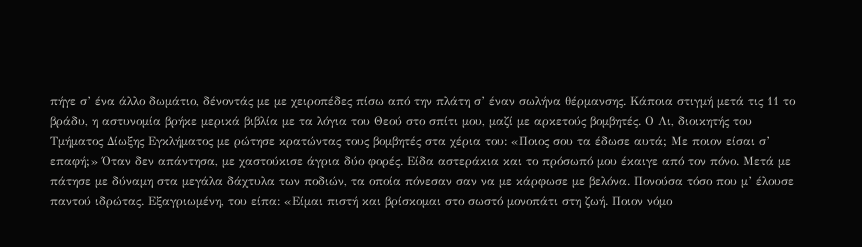πήγε σ’ ένα άλλο δωμάτιο, δένοντάς με με χειροπέδες πίσω από την πλάτη σ’ έναν σωλήνα θέρμανσης. Κάποια στιγμή μετά τις 11 το βράδυ, η αστυνομία βρήκε μερικά βιβλία με τα λόγια του Θεού στο σπίτι μου, μαζί με αρκετούς βομβητές. Ο Λι, διοικητής του Τμήματος Δίωξης Εγκλήματος με ρώτησε κρατώντας τους βομβητές στα χέρια του: «Ποιος σου τα έδωσε αυτά; Με ποιον είσαι σ’ επαφή;» Όταν δεν απάντησα, με χαστούκισε άγρια δύο φορές. Είδα αστεράκια και το πρόσωπό μου έκαιγε από τον πόνο. Μετά με πάτησε με δύναμη στα μεγάλα δάχτυλα των ποδιών, τα οποία πόνεσαν σαν να με κάρφωσε με βελόνα. Πονούσα τόσο που μ’ έλουσε παντού ιδρώτας. Εξαγριωμένη, του είπα: «Είμαι πιστή και βρίσκομαι στο σωστό μονοπάτι στη ζωή. Ποιον νόμο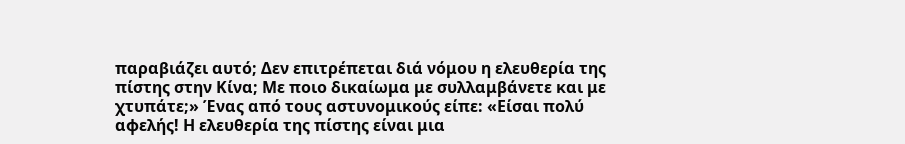παραβιάζει αυτό; Δεν επιτρέπεται διά νόμου η ελευθερία της πίστης στην Κίνα; Με ποιο δικαίωμα με συλλαμβάνετε και με χτυπάτε;» Ένας από τους αστυνομικούς είπε: «Είσαι πολύ αφελής! Η ελευθερία της πίστης είναι μια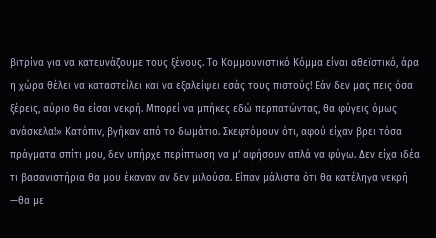βιτρίνα για να κατευνάζουμε τους ξένους. Το Κομμουνιστικό Κόμμα είναι αθεϊστικό, άρα η χώρα θέλει να καταστείλει και να εξαλείψει εσάς τους πιστούς! Εάν δεν μας πεις όσα ξέρεις, αύριο θα είσαι νεκρή. Μπορεί να μπήκες εδώ περπατώντας, θα φύγεις όμως ανάσκελα!» Κατόπιν, βγήκαν από το δωμάτιο. Σκεφτόμουν ότι, αφού είχαν βρει τόσα πράγματα σπίτι μου, δεν υπήρχε περίπτωση να μ’ αφήσουν απλά να φύγω. Δεν είχα ιδέα τι βασανιστήρια θα μου έκαναν αν δεν μιλούσα. Είπαν μάλιστα ότι θα κατέληγα νεκρή —θα με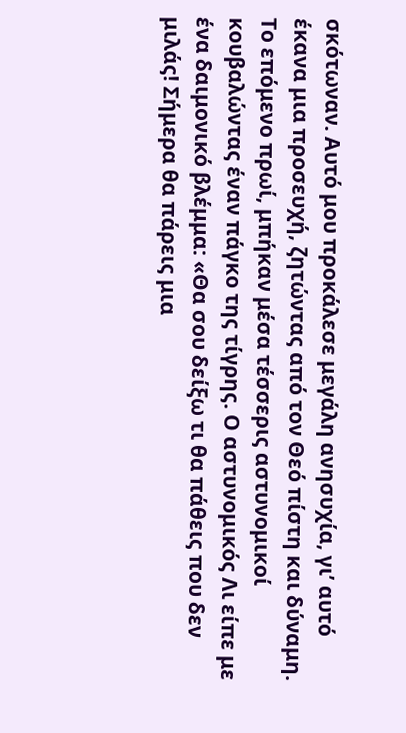σκότωναν. Αυτό μου προκάλεσε μεγάλη ανησυχία, γι’ αυτό έκανα μια προσευχή, ζητώντας από τον Θεό πίστη και δύναμη. Το επόμενο πρωί, μπήκαν μέσα τέσσερις αστυνομικοί κουβαλώντας έναν πάγκο της τίγρης. Ο αστυνομικός Λι είπε με ένα δαιμονικό βλέμμα: «Θα σου δείξω τι θα πάθεις που δεν μιλάς! Σήμερα θα πάρεις μια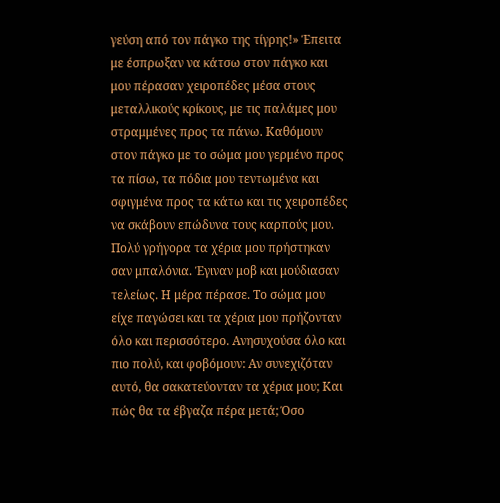γεύση από τον πάγκο της τίγρης!» Έπειτα με έσπρωξαν να κάτσω στον πάγκο και μου πέρασαν χειροπέδες μέσα στους μεταλλικούς κρίκους, με τις παλάμες μου στραμμένες προς τα πάνω. Καθόμουν στον πάγκο με το σώμα μου γερμένο προς τα πίσω, τα πόδια μου τεντωμένα και σφιγμένα προς τα κάτω και τις χειροπέδες να σκάβουν επώδυνα τους καρπούς μου. Πολύ γρήγορα τα χέρια μου πρήστηκαν σαν μπαλόνια. Έγιναν μοβ και μούδιασαν τελείως. Η μέρα πέρασε. Το σώμα μου είχε παγώσει και τα χέρια μου πρήζονταν όλο και περισσότερο. Ανησυχούσα όλο και πιο πολύ, και φοβόμουν: Αν συνεχιζόταν αυτό, θα σακατεύονταν τα χέρια μου; Και πώς θα τα έβγαζα πέρα μετά; Όσο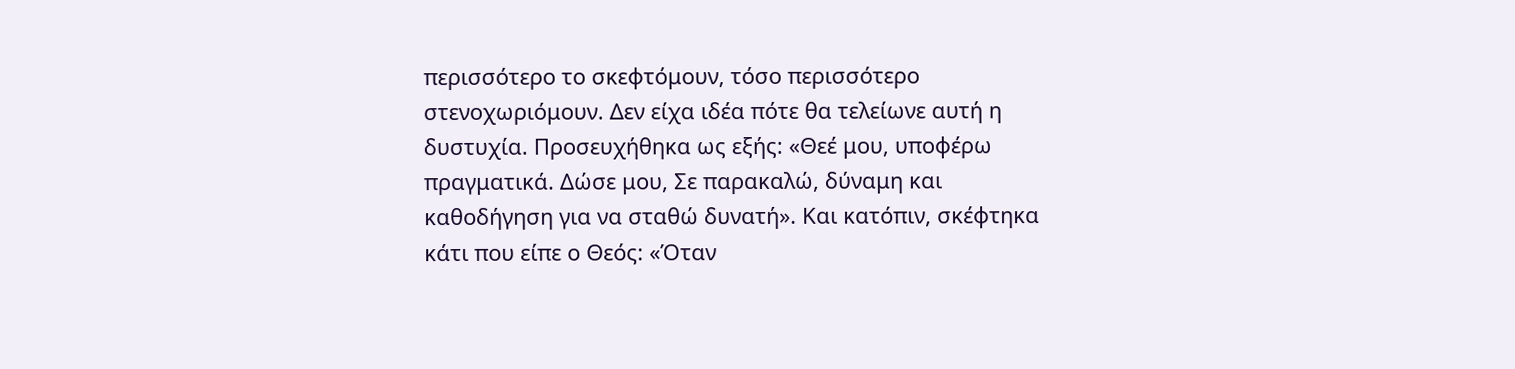περισσότερο το σκεφτόμουν, τόσο περισσότερο στενοχωριόμουν. Δεν είχα ιδέα πότε θα τελείωνε αυτή η δυστυχία. Προσευχήθηκα ως εξής: «Θεέ μου, υποφέρω πραγματικά. Δώσε μου, Σε παρακαλώ, δύναμη και καθοδήγηση για να σταθώ δυνατή». Και κατόπιν, σκέφτηκα κάτι που είπε ο Θεός: «Όταν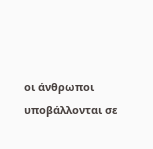οι άνθρωποι υποβάλλονται σε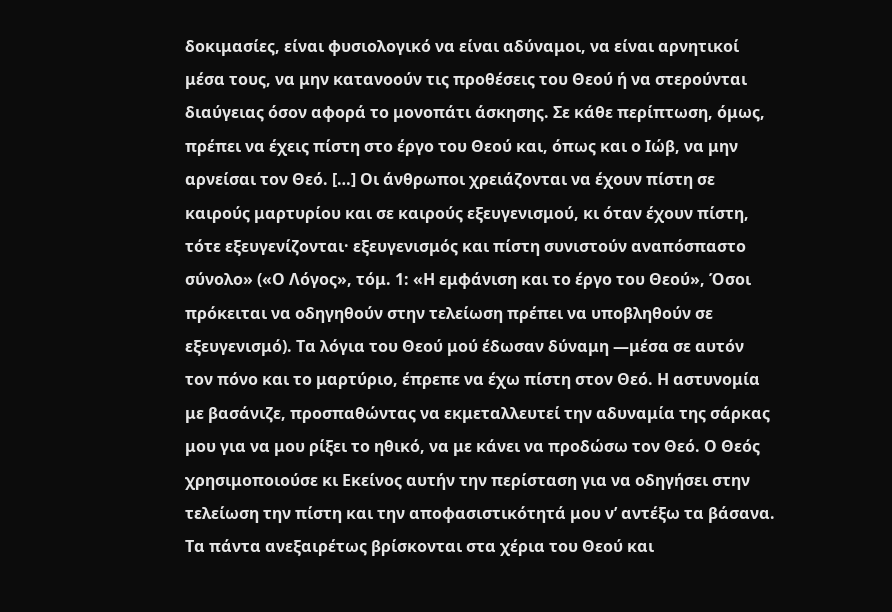δοκιμασίες, είναι φυσιολογικό να είναι αδύναμοι, να είναι αρνητικοί μέσα τους, να μην κατανοούν τις προθέσεις του Θεού ή να στερούνται διαύγειας όσον αφορά το μονοπάτι άσκησης. Σε κάθε περίπτωση, όμως, πρέπει να έχεις πίστη στο έργο του Θεού και, όπως και ο Ιώβ, να μην αρνείσαι τον Θεό. […] Οι άνθρωποι χρειάζονται να έχουν πίστη σε καιρούς μαρτυρίου και σε καιρούς εξευγενισμού, κι όταν έχουν πίστη, τότε εξευγενίζονται· εξευγενισμός και πίστη συνιστούν αναπόσπαστο σύνολο» («Ο Λόγος», τόμ. 1: «Η εμφάνιση και το έργο του Θεού», Όσοι πρόκειται να οδηγηθούν στην τελείωση πρέπει να υποβληθούν σε εξευγενισμό). Τα λόγια του Θεού μού έδωσαν δύναμη —μέσα σε αυτόν τον πόνο και το μαρτύριο, έπρεπε να έχω πίστη στον Θεό. Η αστυνομία με βασάνιζε, προσπαθώντας να εκμεταλλευτεί την αδυναμία της σάρκας μου για να μου ρίξει το ηθικό, να με κάνει να προδώσω τον Θεό. Ο Θεός χρησιμοποιούσε κι Εκείνος αυτήν την περίσταση για να οδηγήσει στην τελείωση την πίστη και την αποφασιστικότητά μου ν’ αντέξω τα βάσανα. Τα πάντα ανεξαιρέτως βρίσκονται στα χέρια του Θεού και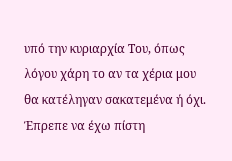υπό την κυριαρχία Του, όπως λόγου χάρη το αν τα χέρια μου θα κατέληγαν σακατεμένα ή όχι. Έπρεπε να έχω πίστη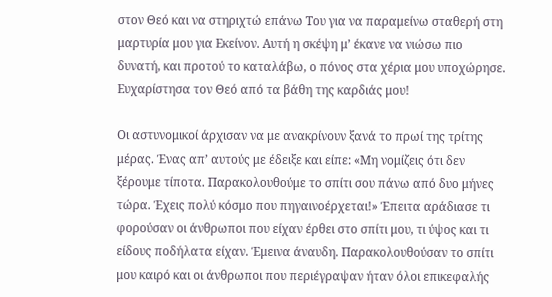στον Θεό και να στηριχτώ επάνω Του για να παραμείνω σταθερή στη μαρτυρία μου για Εκείνον. Αυτή η σκέψη μ’ έκανε να νιώσω πιο δυνατή, και προτού το καταλάβω, ο πόνος στα χέρια μου υποχώρησε. Ευχαρίστησα τον Θεό από τα βάθη της καρδιάς μου!

Οι αστυνομικοί άρχισαν να με ανακρίνουν ξανά το πρωί της τρίτης μέρας. Ένας απ’ αυτούς με έδειξε και είπε: «Μη νομίζεις ότι δεν ξέρουμε τίποτα. Παρακολουθούμε το σπίτι σου πάνω από δυο μήνες τώρα. Έχεις πολύ κόσμο που πηγαινοέρχεται!» Έπειτα αράδιασε τι φορούσαν οι άνθρωποι που είχαν έρθει στο σπίτι μου, τι ύψος και τι είδους ποδήλατα είχαν. Έμεινα άναυδη. Παρακολουθούσαν το σπίτι μου καιρό και οι άνθρωποι που περιέγραψαν ήταν όλοι επικεφαλής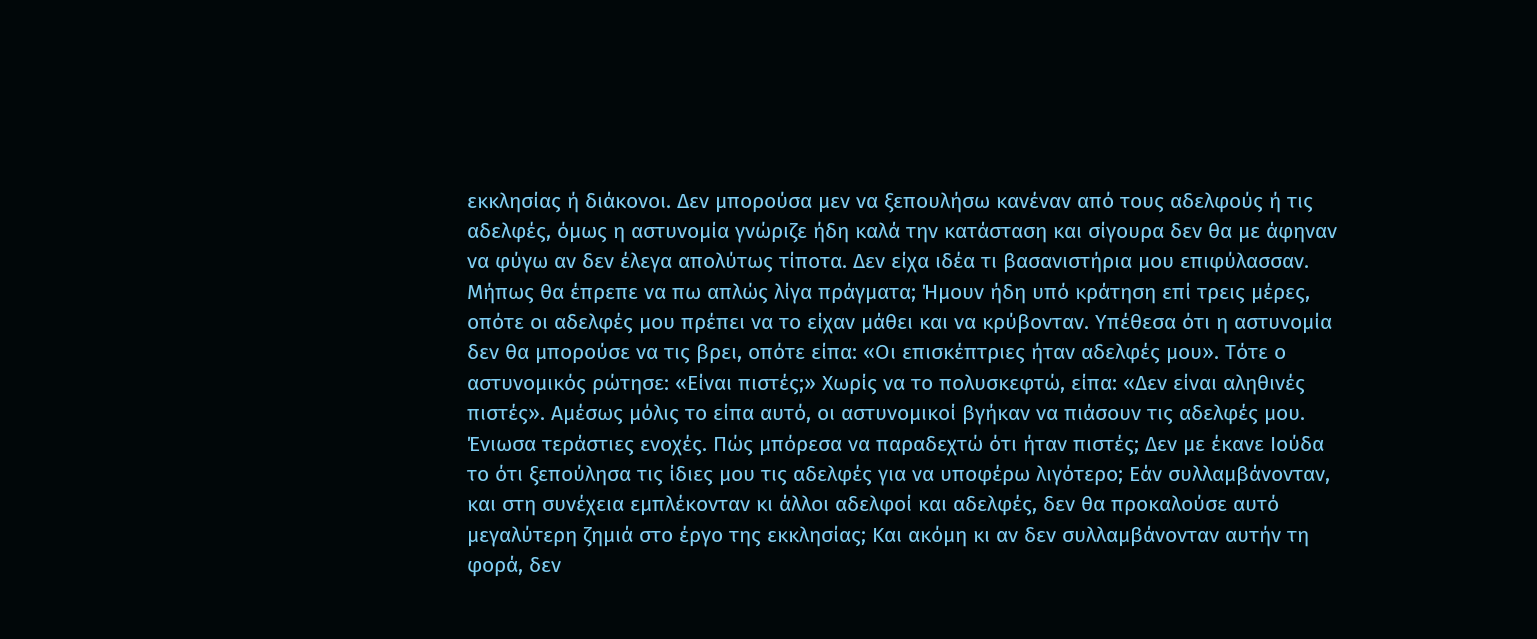εκκλησίας ή διάκονοι. Δεν μπορούσα μεν να ξεπουλήσω κανέναν από τους αδελφούς ή τις αδελφές, όμως η αστυνομία γνώριζε ήδη καλά την κατάσταση και σίγουρα δεν θα με άφηναν να φύγω αν δεν έλεγα απολύτως τίποτα. Δεν είχα ιδέα τι βασανιστήρια μου επιφύλασσαν. Μήπως θα έπρεπε να πω απλώς λίγα πράγματα; Ήμουν ήδη υπό κράτηση επί τρεις μέρες, οπότε οι αδελφές μου πρέπει να το είχαν μάθει και να κρύβονταν. Υπέθεσα ότι η αστυνομία δεν θα μπορούσε να τις βρει, οπότε είπα: «Οι επισκέπτριες ήταν αδελφές μου». Τότε ο αστυνομικός ρώτησε: «Είναι πιστές;» Χωρίς να το πολυσκεφτώ, είπα: «Δεν είναι αληθινές πιστές». Αμέσως μόλις το είπα αυτό, οι αστυνομικοί βγήκαν να πιάσουν τις αδελφές μου. Ένιωσα τεράστιες ενοχές. Πώς μπόρεσα να παραδεχτώ ότι ήταν πιστές; Δεν με έκανε Ιούδα το ότι ξεπούλησα τις ίδιες μου τις αδελφές για να υποφέρω λιγότερο; Εάν συλλαμβάνονταν, και στη συνέχεια εμπλέκονταν κι άλλοι αδελφοί και αδελφές, δεν θα προκαλούσε αυτό μεγαλύτερη ζημιά στο έργο της εκκλησίας; Και ακόμη κι αν δεν συλλαμβάνονταν αυτήν τη φορά, δεν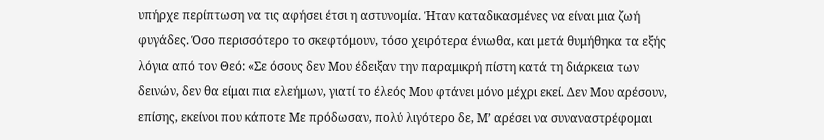υπήρχε περίπτωση να τις αφήσει έτσι η αστυνομία. Ήταν καταδικασμένες να είναι μια ζωή φυγάδες. Όσο περισσότερο το σκεφτόμουν, τόσο χειρότερα ένιωθα, και μετά θυμήθηκα τα εξής λόγια από τον Θεό: «Σε όσους δεν Μου έδειξαν την παραμικρή πίστη κατά τη διάρκεια των δεινών, δεν θα είμαι πια ελεήμων, γιατί το έλεός Μου φτάνει μόνο μέχρι εκεί. Δεν Μου αρέσουν, επίσης, εκείνοι που κάποτε Με πρόδωσαν, πολύ λιγότερο δε, Μ’ αρέσει να συναναστρέφομαι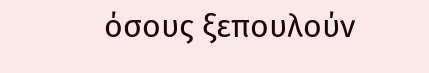όσους ξεπουλούν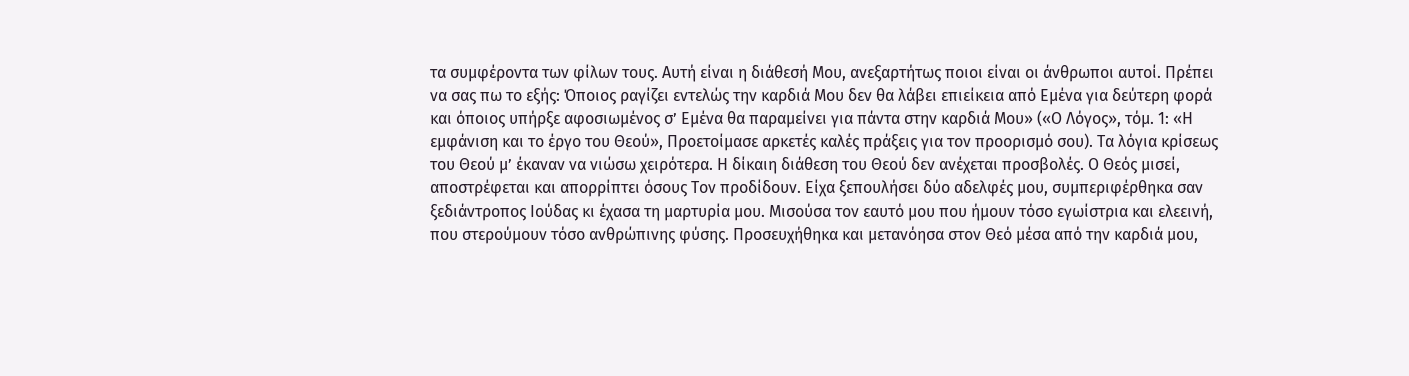τα συμφέροντα των φίλων τους. Αυτή είναι η διάθεσή Μου, ανεξαρτήτως ποιοι είναι οι άνθρωποι αυτοί. Πρέπει να σας πω το εξής: Όποιος ραγίζει εντελώς την καρδιά Μου δεν θα λάβει επιείκεια από Εμένα για δεύτερη φορά και όποιος υπήρξε αφοσιωμένος σ’ Εμένα θα παραμείνει για πάντα στην καρδιά Μου» («Ο Λόγος», τόμ. 1: «Η εμφάνιση και το έργο του Θεού», Προετοίμασε αρκετές καλές πράξεις για τον προορισμό σου). Τα λόγια κρίσεως του Θεού μ’ έκαναν να νιώσω χειρότερα. Η δίκαιη διάθεση του Θεού δεν ανέχεται προσβολές. Ο Θεός μισεί, αποστρέφεται και απορρίπτει όσους Τον προδίδουν. Είχα ξεπουλήσει δύο αδελφές μου, συμπεριφέρθηκα σαν ξεδιάντροπος Ιούδας κι έχασα τη μαρτυρία μου. Μισούσα τον εαυτό μου που ήμουν τόσο εγωίστρια και ελεεινή, που στερούμουν τόσο ανθρώπινης φύσης. Προσευχήθηκα και μετανόησα στον Θεό μέσα από την καρδιά μου,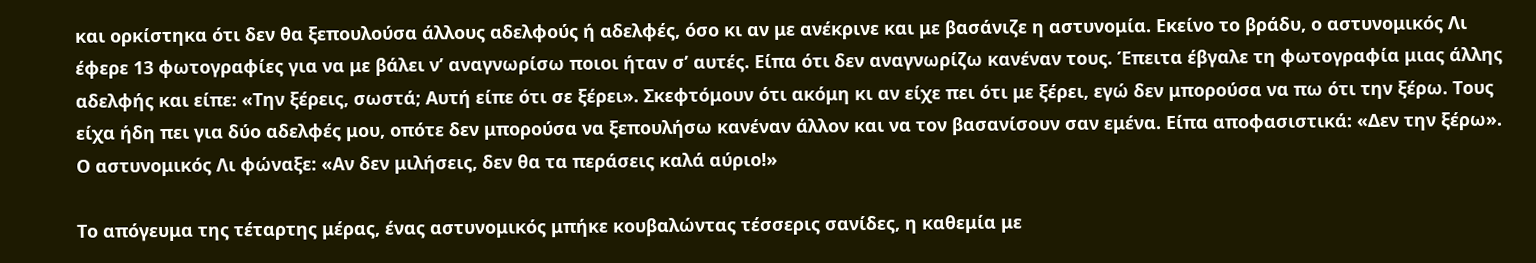και ορκίστηκα ότι δεν θα ξεπουλούσα άλλους αδελφούς ή αδελφές, όσο κι αν με ανέκρινε και με βασάνιζε η αστυνομία. Εκείνο το βράδυ, ο αστυνομικός Λι έφερε 13 φωτογραφίες για να με βάλει ν’ αναγνωρίσω ποιοι ήταν σ’ αυτές. Είπα ότι δεν αναγνωρίζω κανέναν τους. Έπειτα έβγαλε τη φωτογραφία μιας άλλης αδελφής και είπε: «Την ξέρεις, σωστά; Αυτή είπε ότι σε ξέρει». Σκεφτόμουν ότι ακόμη κι αν είχε πει ότι με ξέρει, εγώ δεν μπορούσα να πω ότι την ξέρω. Τους είχα ήδη πει για δύο αδελφές μου, οπότε δεν μπορούσα να ξεπουλήσω κανέναν άλλον και να τον βασανίσουν σαν εμένα. Είπα αποφασιστικά: «Δεν την ξέρω». Ο αστυνομικός Λι φώναξε: «Αν δεν μιλήσεις, δεν θα τα περάσεις καλά αύριο!»

Το απόγευμα της τέταρτης μέρας, ένας αστυνομικός μπήκε κουβαλώντας τέσσερις σανίδες, η καθεμία με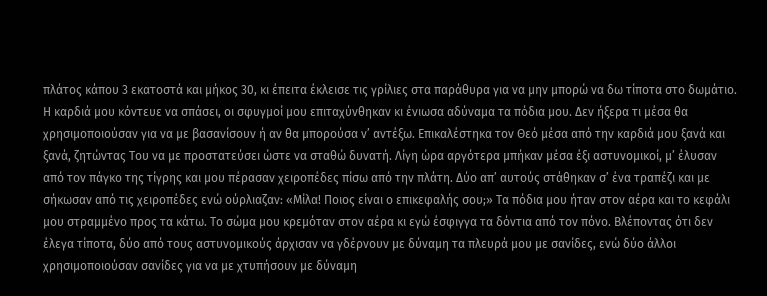πλάτος κάπου 3 εκατοστά και μήκος 30, κι έπειτα έκλεισε τις γρίλιες στα παράθυρα για να μην μπορώ να δω τίποτα στο δωμάτιο. Η καρδιά μου κόντευε να σπάσει, οι σφυγμοί μου επιταχύνθηκαν κι ένιωσα αδύναμα τα πόδια μου. Δεν ήξερα τι μέσα θα χρησιμοποιούσαν για να με βασανίσουν ή αν θα μπορούσα ν’ αντέξω. Επικαλέστηκα τον Θεό μέσα από την καρδιά μου ξανά και ξανά, ζητώντας Του να με προστατεύσει ώστε να σταθώ δυνατή. Λίγη ώρα αργότερα μπήκαν μέσα έξι αστυνομικοί, μ’ έλυσαν από τον πάγκο της τίγρης και μου πέρασαν χειροπέδες πίσω από την πλάτη. Δύο απ’ αυτούς στάθηκαν σ’ ένα τραπέζι και με σήκωσαν από τις χειροπέδες ενώ ούρλιαζαν: «Μίλα! Ποιος είναι ο επικεφαλής σου;» Τα πόδια μου ήταν στον αέρα και το κεφάλι μου στραμμένο προς τα κάτω. Το σώμα μου κρεμόταν στον αέρα κι εγώ έσφιγγα τα δόντια από τον πόνο. Βλέποντας ότι δεν έλεγα τίποτα, δύο από τους αστυνομικούς άρχισαν να γδέρνουν με δύναμη τα πλευρά μου με σανίδες, ενώ δύο άλλοι χρησιμοποιούσαν σανίδες για να με χτυπήσουν με δύναμη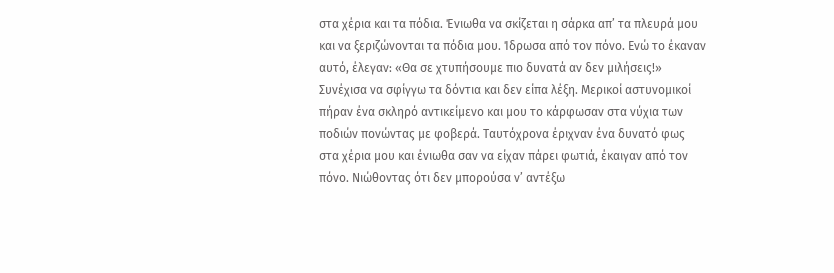στα χέρια και τα πόδια. Ένιωθα να σκίζεται η σάρκα απ’ τα πλευρά μου και να ξεριζώνονται τα πόδια μου. Ίδρωσα από τον πόνο. Ενώ το έκαναν αυτό, έλεγαν: «Θα σε χτυπήσουμε πιο δυνατά αν δεν μιλήσεις!» Συνέχισα να σφίγγω τα δόντια και δεν είπα λέξη. Μερικοί αστυνομικοί πήραν ένα σκληρό αντικείμενο και μου το κάρφωσαν στα νύχια των ποδιών πονώντας με φοβερά. Ταυτόχρονα έριχναν ένα δυνατό φως στα χέρια μου και ένιωθα σαν να είχαν πάρει φωτιά, έκαιγαν από τον πόνο. Νιώθοντας ότι δεν μπορούσα ν’ αντέξω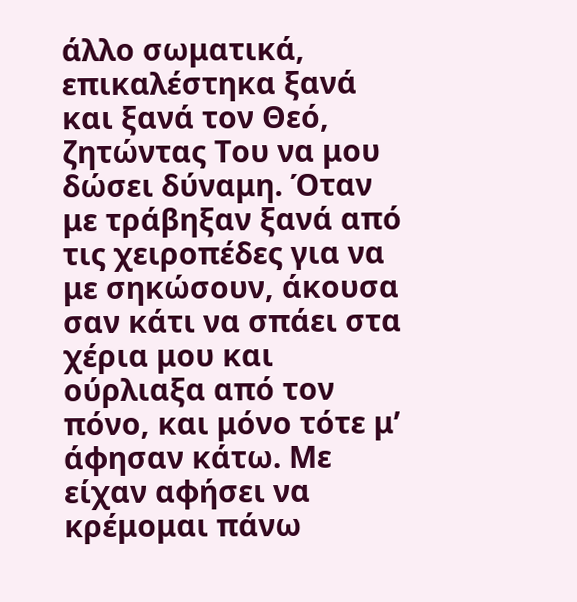άλλο σωματικά, επικαλέστηκα ξανά και ξανά τον Θεό, ζητώντας Του να μου δώσει δύναμη. Όταν με τράβηξαν ξανά από τις χειροπέδες για να με σηκώσουν, άκουσα σαν κάτι να σπάει στα χέρια μου και ούρλιαξα από τον πόνο, και μόνο τότε μ’ άφησαν κάτω. Με είχαν αφήσει να κρέμομαι πάνω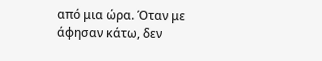από μια ώρα. Όταν με άφησαν κάτω, δεν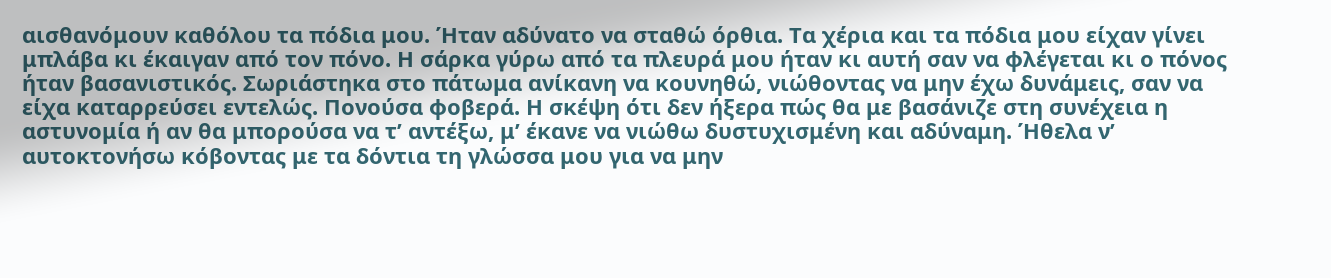αισθανόμουν καθόλου τα πόδια μου. Ήταν αδύνατο να σταθώ όρθια. Τα χέρια και τα πόδια μου είχαν γίνει μπλάβα κι έκαιγαν από τον πόνο. Η σάρκα γύρω από τα πλευρά μου ήταν κι αυτή σαν να φλέγεται κι ο πόνος ήταν βασανιστικός. Σωριάστηκα στο πάτωμα ανίκανη να κουνηθώ, νιώθοντας να μην έχω δυνάμεις, σαν να είχα καταρρεύσει εντελώς. Πονούσα φοβερά. Η σκέψη ότι δεν ήξερα πώς θα με βασάνιζε στη συνέχεια η αστυνομία ή αν θα μπορούσα να τ’ αντέξω, μ’ έκανε να νιώθω δυστυχισμένη και αδύναμη. Ήθελα ν’ αυτοκτονήσω κόβοντας με τα δόντια τη γλώσσα μου για να μην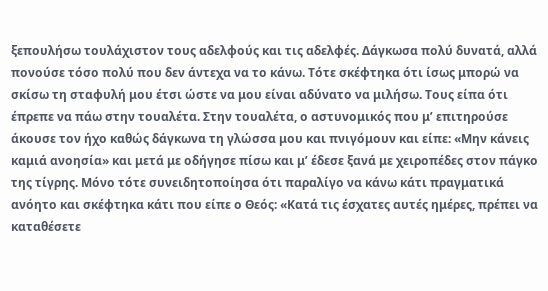ξεπουλήσω τουλάχιστον τους αδελφούς και τις αδελφές. Δάγκωσα πολύ δυνατά, αλλά πονούσε τόσο πολύ που δεν άντεχα να το κάνω. Τότε σκέφτηκα ότι ίσως μπορώ να σκίσω τη σταφυλή μου έτσι ώστε να μου είναι αδύνατο να μιλήσω. Τους είπα ότι έπρεπε να πάω στην τουαλέτα. Στην τουαλέτα, ο αστυνομικός που μ’ επιτηρούσε άκουσε τον ήχο καθώς δάγκωνα τη γλώσσα μου και πνιγόμουν και είπε: «Μην κάνεις καμιά ανοησία» και μετά με οδήγησε πίσω και μ’ έδεσε ξανά με χειροπέδες στον πάγκο της τίγρης. Μόνο τότε συνειδητοποίησα ότι παραλίγο να κάνω κάτι πραγματικά ανόητο και σκέφτηκα κάτι που είπε ο Θεός: «Κατά τις έσχατες αυτές ημέρες, πρέπει να καταθέσετε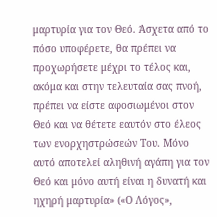μαρτυρία για τον Θεό. Άσχετα από το πόσο υποφέρετε, θα πρέπει να προχωρήσετε μέχρι το τέλος και, ακόμα και στην τελευταία σας πνοή, πρέπει να είστε αφοσιωμένοι στον Θεό και να θέτετε εαυτόν στο έλεος των ενορχηστρώσεών Του. Μόνο αυτό αποτελεί αληθινή αγάπη για τον Θεό και μόνο αυτή είναι η δυνατή και ηχηρή μαρτυρία» («Ο Λόγος»,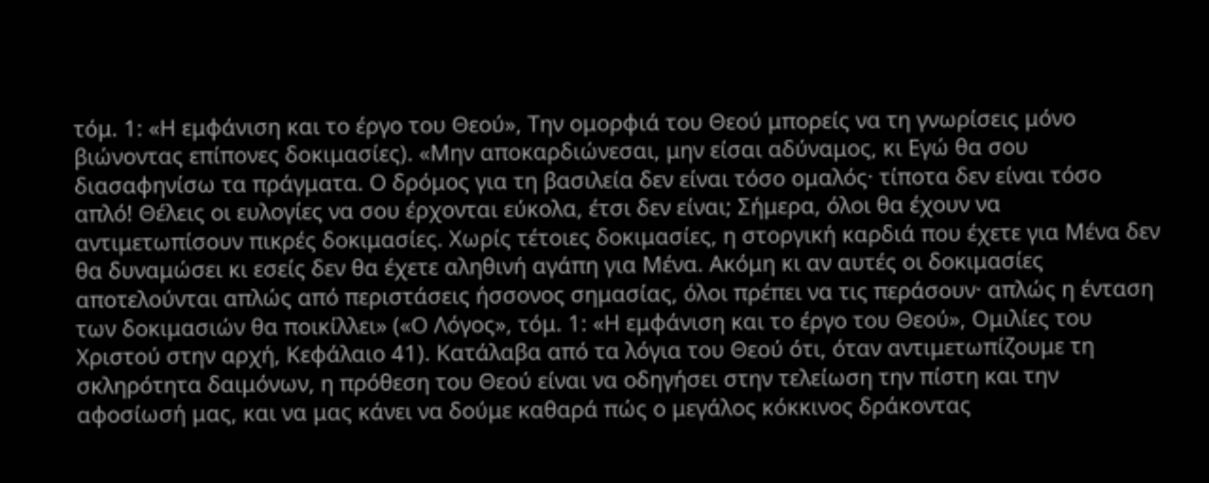τόμ. 1: «Η εμφάνιση και το έργο του Θεού», Την ομορφιά του Θεού μπορείς να τη γνωρίσεις μόνο βιώνοντας επίπονες δοκιμασίες). «Μην αποκαρδιώνεσαι, μην είσαι αδύναμος, κι Εγώ θα σου διασαφηνίσω τα πράγματα. Ο δρόμος για τη βασιλεία δεν είναι τόσο ομαλός· τίποτα δεν είναι τόσο απλό! Θέλεις οι ευλογίες να σου έρχονται εύκολα, έτσι δεν είναι; Σήμερα, όλοι θα έχουν να αντιμετωπίσουν πικρές δοκιμασίες. Χωρίς τέτοιες δοκιμασίες, η στοργική καρδιά που έχετε για Μένα δεν θα δυναμώσει κι εσείς δεν θα έχετε αληθινή αγάπη για Μένα. Ακόμη κι αν αυτές οι δοκιμασίες αποτελούνται απλώς από περιστάσεις ήσσονος σημασίας, όλοι πρέπει να τις περάσουν· απλώς η ένταση των δοκιμασιών θα ποικίλλει» («Ο Λόγος», τόμ. 1: «Η εμφάνιση και το έργο του Θεού», Ομιλίες του Χριστού στην αρχή, Κεφάλαιο 41). Κατάλαβα από τα λόγια του Θεού ότι, όταν αντιμετωπίζουμε τη σκληρότητα δαιμόνων, η πρόθεση του Θεού είναι να οδηγήσει στην τελείωση την πίστη και την αφοσίωσή μας, και να μας κάνει να δούμε καθαρά πώς ο μεγάλος κόκκινος δράκοντας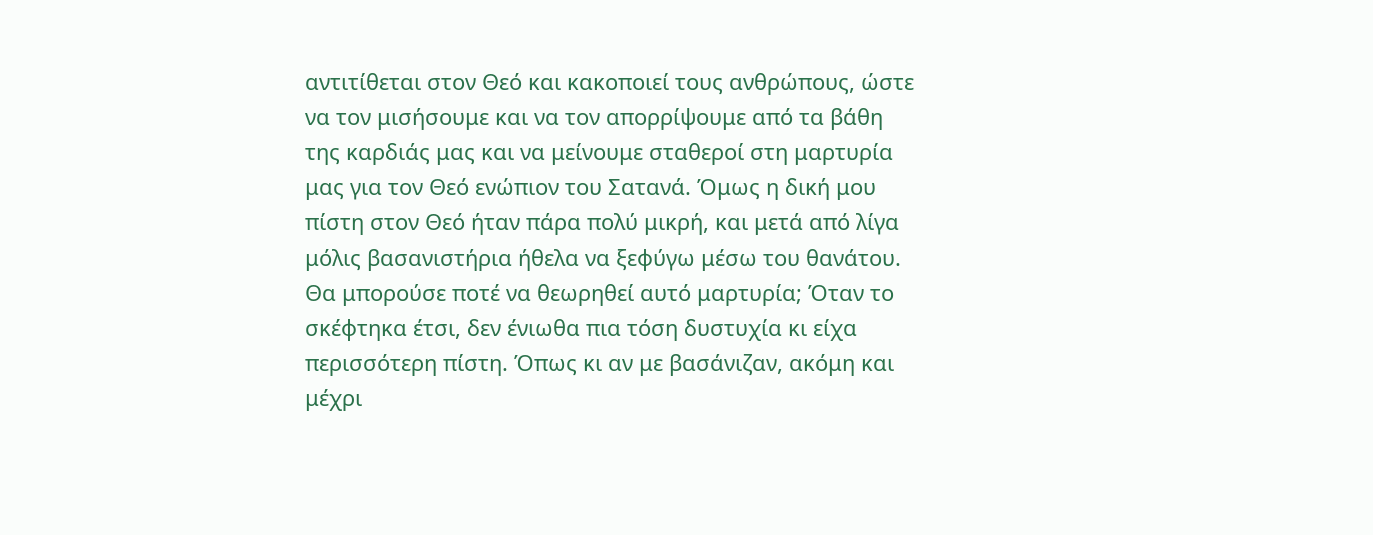αντιτίθεται στον Θεό και κακοποιεί τους ανθρώπους, ώστε να τον μισήσουμε και να τον απορρίψουμε από τα βάθη της καρδιάς μας και να μείνουμε σταθεροί στη μαρτυρία μας για τον Θεό ενώπιον του Σατανά. Όμως η δική μου πίστη στον Θεό ήταν πάρα πολύ μικρή, και μετά από λίγα μόλις βασανιστήρια ήθελα να ξεφύγω μέσω του θανάτου. Θα μπορούσε ποτέ να θεωρηθεί αυτό μαρτυρία; Όταν το σκέφτηκα έτσι, δεν ένιωθα πια τόση δυστυχία κι είχα περισσότερη πίστη. Όπως κι αν με βασάνιζαν, ακόμη και μέχρι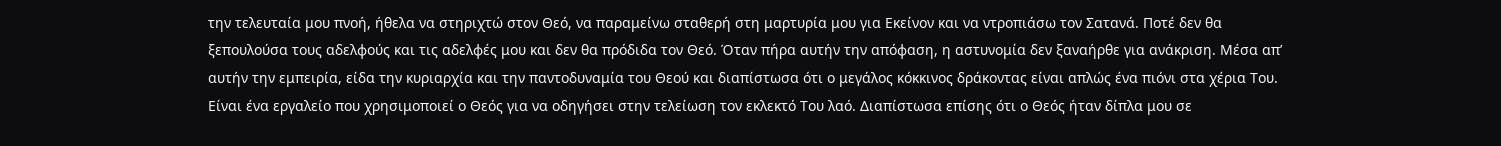την τελευταία μου πνοή, ήθελα να στηριχτώ στον Θεό, να παραμείνω σταθερή στη μαρτυρία μου για Εκείνον και να ντροπιάσω τον Σατανά. Ποτέ δεν θα ξεπουλούσα τους αδελφούς και τις αδελφές μου και δεν θα πρόδιδα τον Θεό. Όταν πήρα αυτήν την απόφαση, η αστυνομία δεν ξαναήρθε για ανάκριση. Μέσα απ’ αυτήν την εμπειρία, είδα την κυριαρχία και την παντοδυναμία του Θεού και διαπίστωσα ότι ο μεγάλος κόκκινος δράκοντας είναι απλώς ένα πιόνι στα χέρια Του. Είναι ένα εργαλείο που χρησιμοποιεί ο Θεός για να οδηγήσει στην τελείωση τον εκλεκτό Του λαό. Διαπίστωσα επίσης ότι ο Θεός ήταν δίπλα μου σε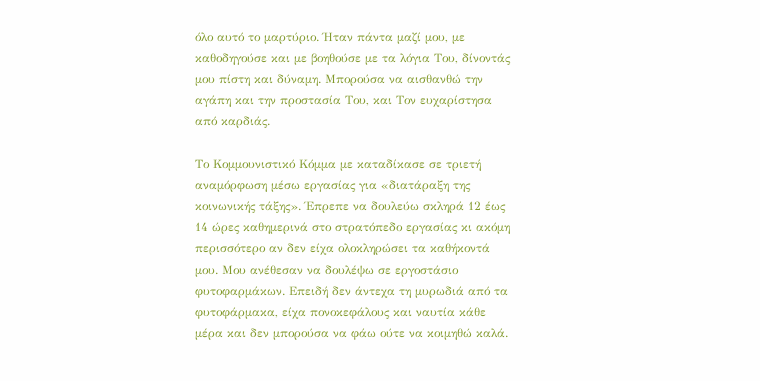όλο αυτό το μαρτύριο. Ήταν πάντα μαζί μου, με καθοδηγούσε και με βοηθούσε με τα λόγια Του, δίνοντάς μου πίστη και δύναμη. Μπορούσα να αισθανθώ την αγάπη και την προστασία Του, και Τον ευχαρίστησα από καρδιάς.

Το Κομμουνιστικό Κόμμα με καταδίκασε σε τριετή αναμόρφωση μέσω εργασίας για «διατάραξη της κοινωνικής τάξης». Έπρεπε να δουλεύω σκληρά 12 έως 14 ώρες καθημερινά στο στρατόπεδο εργασίας κι ακόμη περισσότερο αν δεν είχα ολοκληρώσει τα καθήκοντά μου. Μου ανέθεσαν να δουλέψω σε εργοστάσιο φυτοφαρμάκων. Επειδή δεν άντεχα τη μυρωδιά από τα φυτοφάρμακα, είχα πονοκεφάλους και ναυτία κάθε μέρα και δεν μπορούσα να φάω ούτε να κοιμηθώ καλά.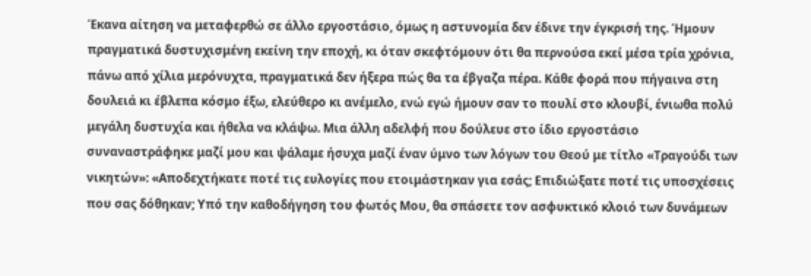Έκανα αίτηση να μεταφερθώ σε άλλο εργοστάσιο, όμως η αστυνομία δεν έδινε την έγκρισή της. Ήμουν πραγματικά δυστυχισμένη εκείνη την εποχή, κι όταν σκεφτόμουν ότι θα περνούσα εκεί μέσα τρία χρόνια, πάνω από χίλια μερόνυχτα, πραγματικά δεν ήξερα πώς θα τα έβγαζα πέρα. Κάθε φορά που πήγαινα στη δουλειά κι έβλεπα κόσμο έξω, ελεύθερο κι ανέμελο, ενώ εγώ ήμουν σαν το πουλί στο κλουβί, ένιωθα πολύ μεγάλη δυστυχία και ήθελα να κλάψω. Μια άλλη αδελφή που δούλευε στο ίδιο εργοστάσιο συναναστράφηκε μαζί μου και ψάλαμε ήσυχα μαζί έναν ύμνο των λόγων του Θεού με τίτλο «Τραγούδι των νικητών»: «Αποδεχτήκατε ποτέ τις ευλογίες που ετοιμάστηκαν για εσάς; Επιδιώξατε ποτέ τις υποσχέσεις που σας δόθηκαν; Υπό την καθοδήγηση του φωτός Μου, θα σπάσετε τον ασφυκτικό κλοιό των δυνάμεων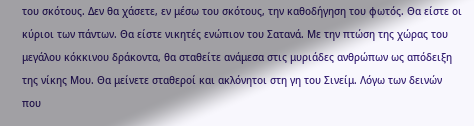του σκότους. Δεν θα χάσετε, εν μέσω του σκότους, την καθοδήγηση του φωτός. Θα είστε οι κύριοι των πάντων. Θα είστε νικητές ενώπιον του Σατανά. Με την πτώση της χώρας του μεγάλου κόκκινου δράκοντα, θα σταθείτε ανάμεσα στις μυριάδες ανθρώπων ως απόδειξη της νίκης Μου. Θα μείνετε σταθεροί και ακλόνητοι στη γη του Σινείμ. Λόγω των δεινών που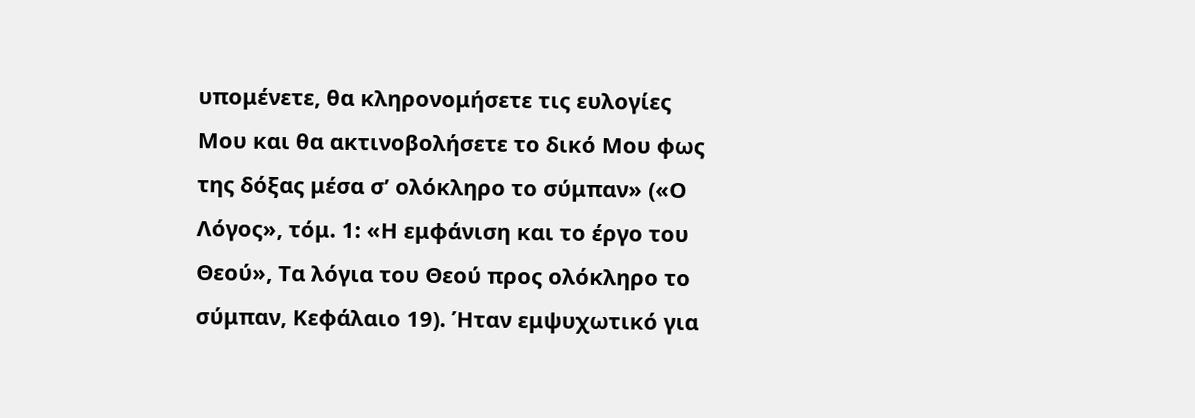υπομένετε, θα κληρονομήσετε τις ευλογίες Μου και θα ακτινοβολήσετε το δικό Μου φως της δόξας μέσα σ’ ολόκληρο το σύμπαν» («Ο Λόγος», τόμ. 1: «Η εμφάνιση και το έργο του Θεού», Τα λόγια του Θεού προς ολόκληρο το σύμπαν, Κεφάλαιο 19). Ήταν εμψυχωτικό για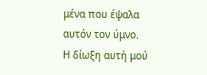μένα που έψαλα αυτόν τον ύμνο. Η δίωξη αυτή μού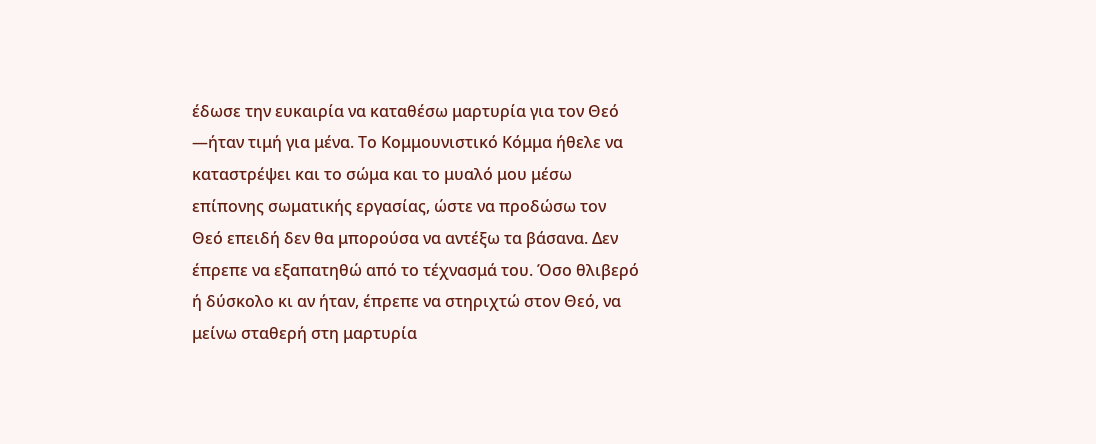έδωσε την ευκαιρία να καταθέσω μαρτυρία για τον Θεό —ήταν τιμή για μένα. Το Κομμουνιστικό Κόμμα ήθελε να καταστρέψει και το σώμα και το μυαλό μου μέσω επίπονης σωματικής εργασίας, ώστε να προδώσω τον Θεό επειδή δεν θα μπορούσα να αντέξω τα βάσανα. Δεν έπρεπε να εξαπατηθώ από το τέχνασμά του. Όσο θλιβερό ή δύσκολο κι αν ήταν, έπρεπε να στηριχτώ στον Θεό, να μείνω σταθερή στη μαρτυρία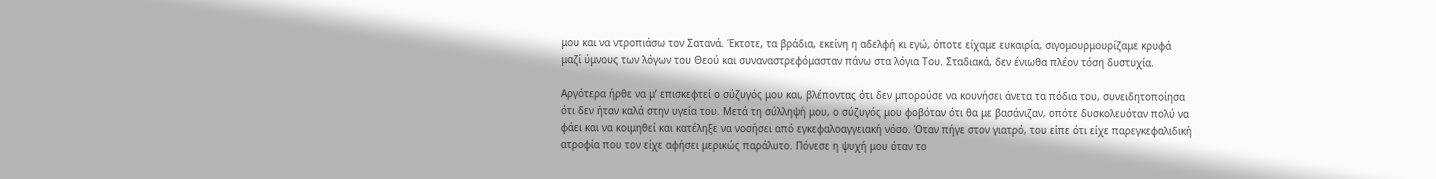μου και να ντροπιάσω τον Σατανά. Έκτοτε, τα βράδια, εκείνη η αδελφή κι εγώ, όποτε είχαμε ευκαιρία, σιγομουρμουρίζαμε κρυφά μαζί ύμνους των λόγων του Θεού και συναναστρεφόμασταν πάνω στα λόγια Του. Σταδιακά, δεν ένιωθα πλέον τόση δυστυχία.

Αργότερα ήρθε να μ’ επισκεφτεί ο σύζυγός μου και, βλέποντας ότι δεν μπορούσε να κουνήσει άνετα τα πόδια του, συνειδητοποίησα ότι δεν ήταν καλά στην υγεία του. Μετά τη σύλληψή μου, ο σύζυγός μου φοβόταν ότι θα με βασάνιζαν, οπότε δυσκολευόταν πολύ να φάει και να κοιμηθεί και κατέληξε να νοσήσει από εγκεφαλοαγγειακή νόσο. Όταν πήγε στον γιατρό, του είπε ότι είχε παρεγκεφαλιδική ατροφία που τον είχε αφήσει μερικώς παράλυτο. Πόνεσε η ψυχή μου όταν το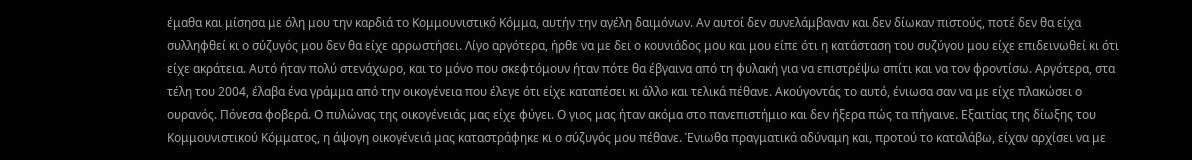έμαθα και μίσησα με όλη μου την καρδιά το Κομμουνιστικό Κόμμα, αυτήν την αγέλη δαιμόνων. Αν αυτοί δεν συνελάμβαναν και δεν δίωκαν πιστούς, ποτέ δεν θα είχα συλληφθεί κι ο σύζυγός μου δεν θα είχε αρρωστήσει. Λίγο αργότερα, ήρθε να με δει ο κουνιάδος μου και μου είπε ότι η κατάσταση του συζύγου μου είχε επιδεινωθεί κι ότι είχε ακράτεια. Αυτό ήταν πολύ στενάχωρο, και το μόνο που σκεφτόμουν ήταν πότε θα έβγαινα από τη φυλακή για να επιστρέψω σπίτι και να τον φροντίσω. Αργότερα, στα τέλη του 2004, έλαβα ένα γράμμα από την οικογένεια που έλεγε ότι είχε καταπέσει κι άλλο και τελικά πέθανε. Ακούγοντάς το αυτό, ένιωσα σαν να με είχε πλακώσει ο ουρανός. Πόνεσα φοβερά. Ο πυλώνας της οικογένειάς μας είχε φύγει. Ο γιος μας ήταν ακόμα στο πανεπιστήμιο και δεν ήξερα πώς τα πήγαινε. Εξαιτίας της δίωξης του Κομμουνιστικού Κόμματος, η άψογη οικογένειά μας καταστράφηκε κι ο σύζυγός μου πέθανε. Ένιωθα πραγματικά αδύναμη και, προτού το καταλάβω, είχαν αρχίσει να με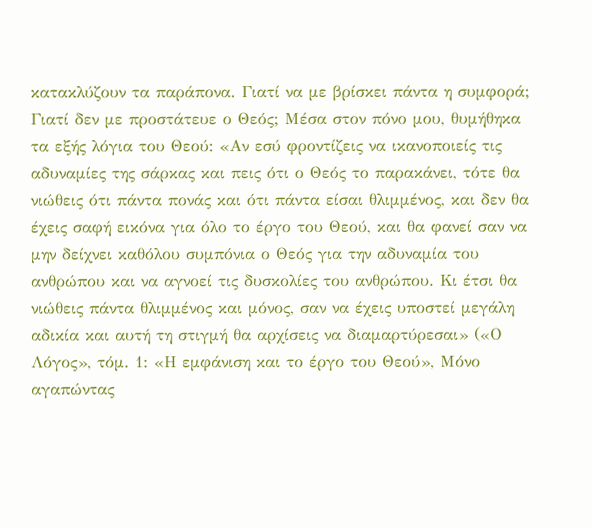κατακλύζουν τα παράπονα. Γιατί να με βρίσκει πάντα η συμφορά; Γιατί δεν με προστάτευε ο Θεός; Μέσα στον πόνο μου, θυμήθηκα τα εξής λόγια του Θεού: «Αν εσύ φροντίζεις να ικανοποιείς τις αδυναμίες της σάρκας και πεις ότι ο Θεός το παρακάνει, τότε θα νιώθεις ότι πάντα πονάς και ότι πάντα είσαι θλιμμένος, και δεν θα έχεις σαφή εικόνα για όλο το έργο του Θεού, και θα φανεί σαν να μην δείχνει καθόλου συμπόνια ο Θεός για την αδυναμία του ανθρώπου και να αγνοεί τις δυσκολίες του ανθρώπου. Κι έτσι θα νιώθεις πάντα θλιμμένος και μόνος, σαν να έχεις υποστεί μεγάλη αδικία και αυτή τη στιγμή θα αρχίσεις να διαμαρτύρεσαι» («Ο Λόγος», τόμ. 1: «Η εμφάνιση και το έργο του Θεού», Μόνο αγαπώντας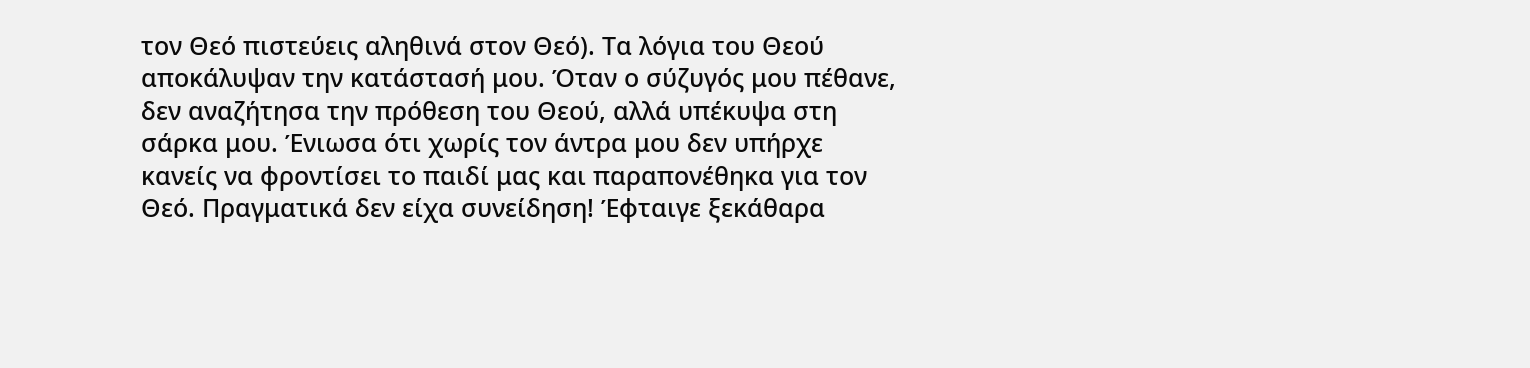τον Θεό πιστεύεις αληθινά στον Θεό). Τα λόγια του Θεού αποκάλυψαν την κατάστασή μου. Όταν ο σύζυγός μου πέθανε, δεν αναζήτησα την πρόθεση του Θεού, αλλά υπέκυψα στη σάρκα μου. Ένιωσα ότι χωρίς τον άντρα μου δεν υπήρχε κανείς να φροντίσει το παιδί μας και παραπονέθηκα για τον Θεό. Πραγματικά δεν είχα συνείδηση! Έφταιγε ξεκάθαρα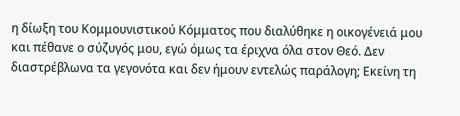η δίωξη του Κομμουνιστικού Κόμματος που διαλύθηκε η οικογένειά μου και πέθανε ο σύζυγός μου, εγώ όμως τα έριχνα όλα στον Θεό. Δεν διαστρέβλωνα τα γεγονότα και δεν ήμουν εντελώς παράλογη; Εκείνη τη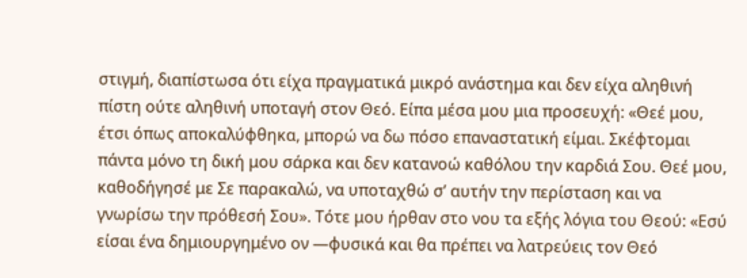στιγμή, διαπίστωσα ότι είχα πραγματικά μικρό ανάστημα και δεν είχα αληθινή πίστη ούτε αληθινή υποταγή στον Θεό. Είπα μέσα μου μια προσευχή: «Θεέ μου, έτσι όπως αποκαλύφθηκα, μπορώ να δω πόσο επαναστατική είμαι. Σκέφτομαι πάντα μόνο τη δική μου σάρκα και δεν κατανοώ καθόλου την καρδιά Σου. Θεέ μου, καθοδήγησέ με Σε παρακαλώ, να υποταχθώ σ’ αυτήν την περίσταση και να γνωρίσω την πρόθεσή Σου». Τότε μου ήρθαν στο νου τα εξής λόγια του Θεού: «Εσύ είσαι ένα δημιουργημένο ον —φυσικά και θα πρέπει να λατρεύεις τον Θεό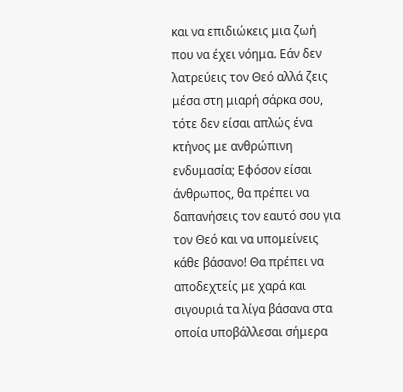και να επιδιώκεις μια ζωή που να έχει νόημα. Εάν δεν λατρεύεις τον Θεό αλλά ζεις μέσα στη μιαρή σάρκα σου, τότε δεν είσαι απλώς ένα κτήνος με ανθρώπινη ενδυμασία; Εφόσον είσαι άνθρωπος, θα πρέπει να δαπανήσεις τον εαυτό σου για τον Θεό και να υπομείνεις κάθε βάσανο! Θα πρέπει να αποδεχτείς με χαρά και σιγουριά τα λίγα βάσανα στα οποία υποβάλλεσαι σήμερα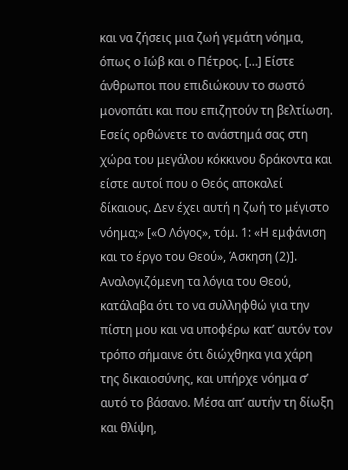και να ζήσεις μια ζωή γεμάτη νόημα, όπως ο Ιώβ και ο Πέτρος. […] Είστε άνθρωποι που επιδιώκουν το σωστό μονοπάτι και που επιζητούν τη βελτίωση. Εσείς ορθώνετε το ανάστημά σας στη χώρα του μεγάλου κόκκινου δράκοντα και είστε αυτοί που ο Θεός αποκαλεί δίκαιους. Δεν έχει αυτή η ζωή το μέγιστο νόημα;» [«Ο Λόγος», τόμ. 1: «Η εμφάνιση και το έργο του Θεού», Άσκηση (2)]. Αναλογιζόμενη τα λόγια του Θεού, κατάλαβα ότι το να συλληφθώ για την πίστη μου και να υποφέρω κατ’ αυτόν τον τρόπο σήμαινε ότι διώχθηκα για χάρη της δικαιοσύνης, και υπήρχε νόημα σ’ αυτό το βάσανο. Μέσα απ’ αυτήν τη δίωξη και θλίψη,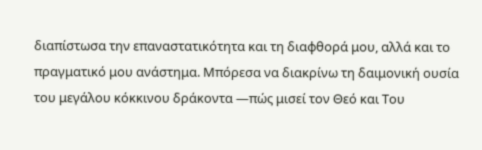διαπίστωσα την επαναστατικότητα και τη διαφθορά μου, αλλά και το πραγματικό μου ανάστημα. Μπόρεσα να διακρίνω τη δαιμονική ουσία του μεγάλου κόκκινου δράκοντα —πώς μισεί τον Θεό και Του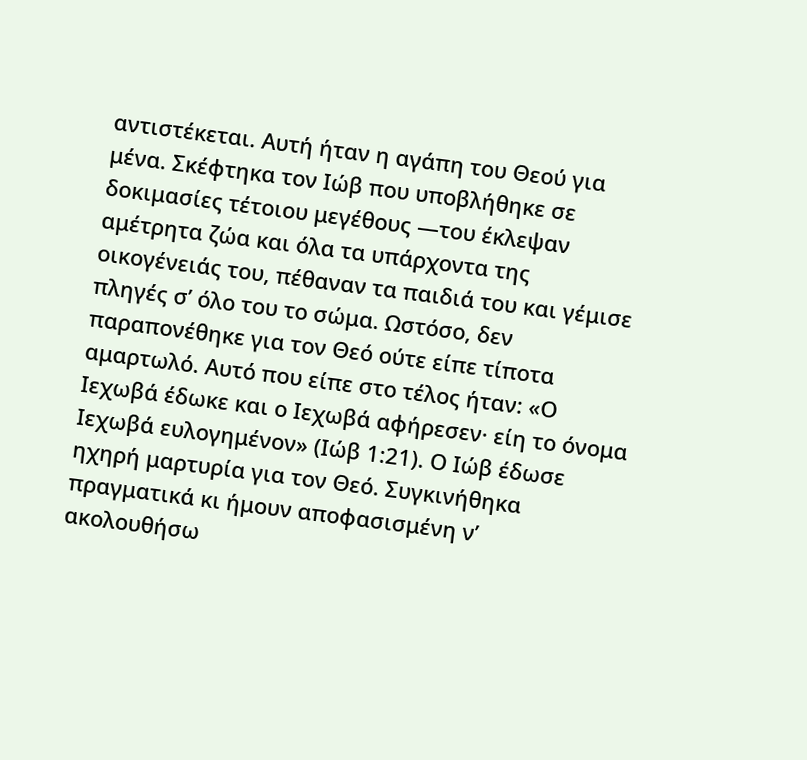αντιστέκεται. Αυτή ήταν η αγάπη του Θεού για μένα. Σκέφτηκα τον Ιώβ που υποβλήθηκε σε δοκιμασίες τέτοιου μεγέθους —του έκλεψαν αμέτρητα ζώα και όλα τα υπάρχοντα της οικογένειάς του, πέθαναν τα παιδιά του και γέμισε πληγές σ’ όλο του το σώμα. Ωστόσο, δεν παραπονέθηκε για τον Θεό ούτε είπε τίποτα αμαρτωλό. Αυτό που είπε στο τέλος ήταν: «Ο Ιεχωβά έδωκε και ο Ιεχωβά αφήρεσεν· είη το όνομα Ιεχωβά ευλογημένον» (Ιώβ 1:21). Ο Ιώβ έδωσε ηχηρή μαρτυρία για τον Θεό. Συγκινήθηκα πραγματικά κι ήμουν αποφασισμένη ν’ ακολουθήσω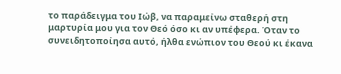το παράδειγμα του Ιώβ, να παραμείνω σταθερή στη μαρτυρία μου για τον Θεό όσο κι αν υπέφερα. Όταν το συνειδητοποίησα αυτό, ήλθα ενώπιον του Θεού κι έκανα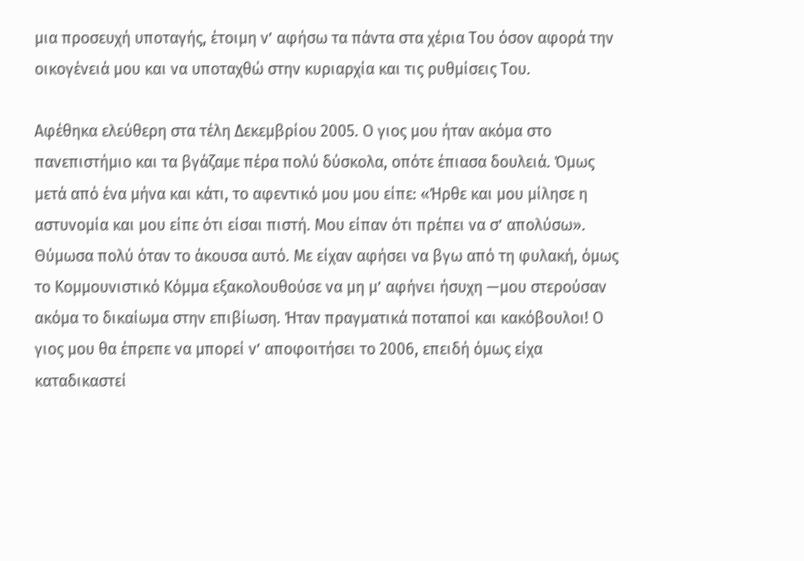μια προσευχή υποταγής, έτοιμη ν’ αφήσω τα πάντα στα χέρια Του όσον αφορά την οικογένειά μου και να υποταχθώ στην κυριαρχία και τις ρυθμίσεις Του.

Αφέθηκα ελεύθερη στα τέλη Δεκεμβρίου 2005. Ο γιος μου ήταν ακόμα στο πανεπιστήμιο και τα βγάζαμε πέρα πολύ δύσκολα, οπότε έπιασα δουλειά. Όμως μετά από ένα μήνα και κάτι, το αφεντικό μου μου είπε: «Ήρθε και μου μίλησε η αστυνομία και μου είπε ότι είσαι πιστή. Μου είπαν ότι πρέπει να σ’ απολύσω». Θύμωσα πολύ όταν το άκουσα αυτό. Με είχαν αφήσει να βγω από τη φυλακή, όμως το Κομμουνιστικό Κόμμα εξακολουθούσε να μη μ’ αφήνει ήσυχη —μου στερούσαν ακόμα το δικαίωμα στην επιβίωση. Ήταν πραγματικά ποταποί και κακόβουλοι! Ο γιος μου θα έπρεπε να μπορεί ν’ αποφοιτήσει το 2006, επειδή όμως είχα καταδικαστεί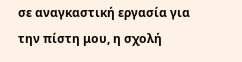σε αναγκαστική εργασία για την πίστη μου, η σχολή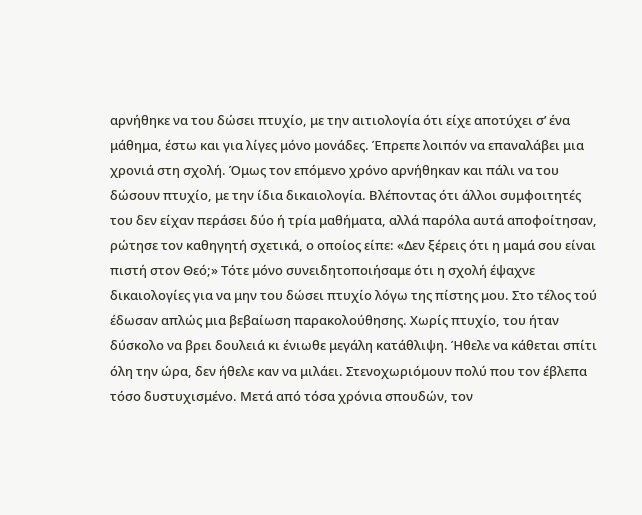αρνήθηκε να του δώσει πτυχίο, με την αιτιολογία ότι είχε αποτύχει σ’ ένα μάθημα, έστω και για λίγες μόνο μονάδες. Έπρεπε λοιπόν να επαναλάβει μια χρονιά στη σχολή. Όμως τον επόμενο χρόνο αρνήθηκαν και πάλι να του δώσουν πτυχίο, με την ίδια δικαιολογία. Βλέποντας ότι άλλοι συμφοιτητές του δεν είχαν περάσει δύο ή τρία μαθήματα, αλλά παρόλα αυτά αποφοίτησαν, ρώτησε τον καθηγητή σχετικά, ο οποίος είπε: «Δεν ξέρεις ότι η μαμά σου είναι πιστή στον Θεό;» Τότε μόνο συνειδητοποιήσαμε ότι η σχολή έψαχνε δικαιολογίες για να μην του δώσει πτυχίο λόγω της πίστης μου. Στο τέλος τού έδωσαν απλώς μια βεβαίωση παρακολούθησης. Χωρίς πτυχίο, του ήταν δύσκολο να βρει δουλειά κι ένιωθε μεγάλη κατάθλιψη. Ήθελε να κάθεται σπίτι όλη την ώρα, δεν ήθελε καν να μιλάει. Στενοχωριόμουν πολύ που τον έβλεπα τόσο δυστυχισμένο. Μετά από τόσα χρόνια σπουδών, τον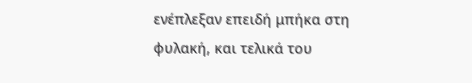ενέπλεξαν επειδή μπήκα στη φυλακή, και τελικά του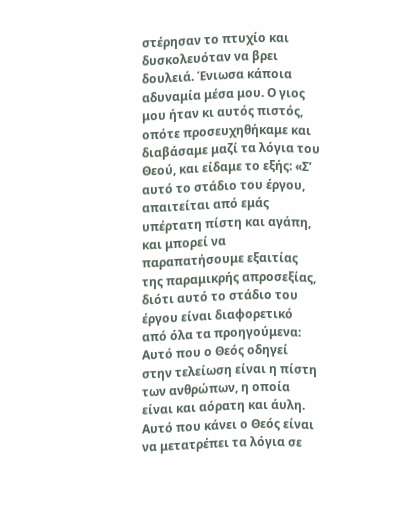στέρησαν το πτυχίο και δυσκολευόταν να βρει δουλειά. Ένιωσα κάποια αδυναμία μέσα μου. Ο γιος μου ήταν κι αυτός πιστός, οπότε προσευχηθήκαμε και διαβάσαμε μαζί τα λόγια του Θεού, και είδαμε το εξής: «Σ’ αυτό το στάδιο του έργου, απαιτείται από εμάς υπέρτατη πίστη και αγάπη, και μπορεί να παραπατήσουμε εξαιτίας της παραμικρής απροσεξίας, διότι αυτό το στάδιο του έργου είναι διαφορετικό από όλα τα προηγούμενα: Αυτό που ο Θεός οδηγεί στην τελείωση είναι η πίστη των ανθρώπων, η οποία είναι και αόρατη και άυλη. Αυτό που κάνει ο Θεός είναι να μετατρέπει τα λόγια σε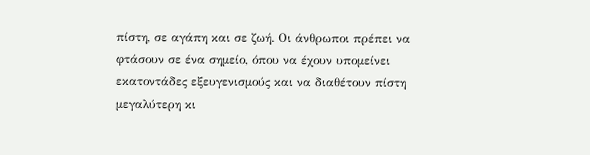πίστη, σε αγάπη και σε ζωή. Οι άνθρωποι πρέπει να φτάσουν σε ένα σημείο, όπου να έχουν υπομείνει εκατοντάδες εξευγενισμούς και να διαθέτουν πίστη μεγαλύτερη κι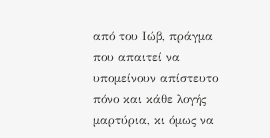από του Ιώβ, πράγμα που απαιτεί να υπομείνουν απίστευτο πόνο και κάθε λογής μαρτύρια, κι όμως να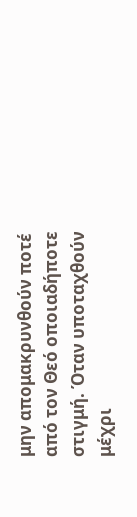μην απομακρυνθούν ποτέ από τον Θεό οποιαδήποτε στιγμή. Όταν υποταχθούν μέχρι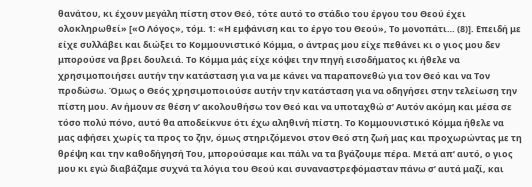θανάτου, κι έχουν μεγάλη πίστη στον Θεό, τότε αυτό το στάδιο του έργου του Θεού έχει ολοκληρωθεί» [«Ο Λόγος», τόμ. 1: «Η εμφάνιση και το έργο του Θεού», Το μονοπάτι… (8)]. Επειδή με είχε συλλάβει και διώξει το Κομμουνιστικό Κόμμα, ο άντρας μου είχε πεθάνει κι ο γιος μου δεν μπορούσε να βρει δουλειά. Το Κόμμα μάς είχε κόψει την πηγή εισοδήματος κι ήθελε να χρησιμοποιήσει αυτήν την κατάσταση για να με κάνει να παραπονεθώ για τον Θεό και να Τον προδώσω. Όμως ο Θεός χρησιμοποιούσε αυτήν την κατάσταση για να οδηγήσει στην τελείωση την πίστη μου. Αν ήμουν σε θέση ν’ ακολουθήσω τον Θεό και να υποταχθώ σ’ Αυτόν ακόμη και μέσα σε τόσο πολύ πόνο, αυτό θα αποδείκνυε ότι έχω αληθινή πίστη. Το Κομμουνιστικό Κόμμα ήθελε να μας αφήσει χωρίς τα προς το ζην, όμως στηριζόμενοι στον Θεό στη ζωή μας και προχωρώντας με τη θρέψη και την καθοδήγησή Του, μπορούσαμε και πάλι να τα βγάζουμε πέρα. Μετά απ’ αυτό, ο γιος μου κι εγώ διαβάζαμε συχνά τα λόγια του Θεού και συναναστρεφόμασταν πάνω σ’ αυτά μαζί, και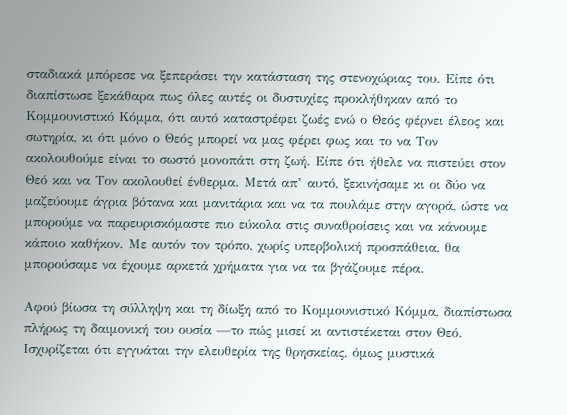σταδιακά μπόρεσε να ξεπεράσει την κατάσταση της στενοχώριας του. Είπε ότι διαπίστωσε ξεκάθαρα πως όλες αυτές οι δυστυχίες προκλήθηκαν από το Κομμουνιστικό Κόμμα, ότι αυτό καταστρέφει ζωές ενώ ο Θεός φέρνει έλεος και σωτηρία, κι ότι μόνο ο Θεός μπορεί να μας φέρει φως και το να Τον ακολουθούμε είναι το σωστό μονοπάτι στη ζωή. Είπε ότι ήθελε να πιστεύει στον Θεό και να Τον ακολουθεί ένθερμα. Μετά απ’ αυτό, ξεκινήσαμε κι οι δύο να μαζεύουμε άγρια βότανα και μανιτάρια και να τα πουλάμε στην αγορά, ώστε να μπορούμε να παρευρισκόμαστε πιο εύκολα στις συναθροίσεις και να κάνουμε κάποιο καθήκον. Με αυτόν τον τρόπο, χωρίς υπερβολική προσπάθεια, θα μπορούσαμε να έχουμε αρκετά χρήματα για να τα βγάζουμε πέρα.

Αφού βίωσα τη σύλληψη και τη δίωξη από το Κομμουνιστικό Κόμμα, διαπίστωσα πλήρως τη δαιμονική του ουσία —το πώς μισεί κι αντιστέκεται στον Θεό. Ισχυρίζεται ότι εγγυάται την ελευθερία της θρησκείας, όμως μυστικά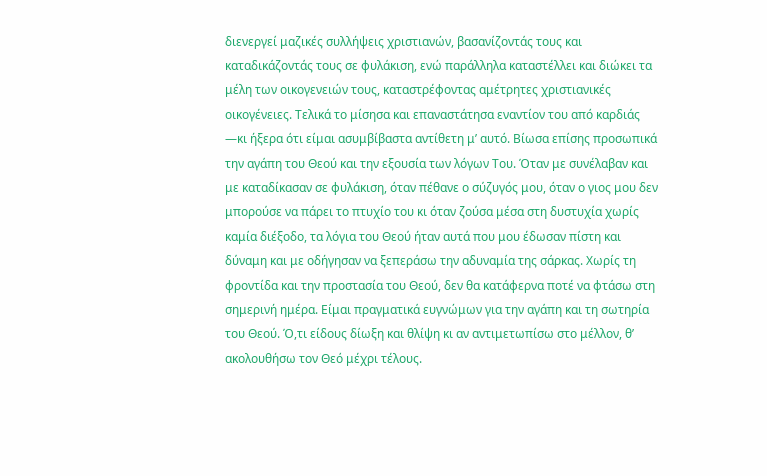διενεργεί μαζικές συλλήψεις χριστιανών, βασανίζοντάς τους και καταδικάζοντάς τους σε φυλάκιση, ενώ παράλληλα καταστέλλει και διώκει τα μέλη των οικογενειών τους, καταστρέφοντας αμέτρητες χριστιανικές οικογένειες. Τελικά το μίσησα και επαναστάτησα εναντίον του από καρδιάς —κι ήξερα ότι είμαι ασυμβίβαστα αντίθετη μ’ αυτό. Βίωσα επίσης προσωπικά την αγάπη του Θεού και την εξουσία των λόγων Του. Όταν με συνέλαβαν και με καταδίκασαν σε φυλάκιση, όταν πέθανε ο σύζυγός μου, όταν ο γιος μου δεν μπορούσε να πάρει το πτυχίο του κι όταν ζούσα μέσα στη δυστυχία χωρίς καμία διέξοδο, τα λόγια του Θεού ήταν αυτά που μου έδωσαν πίστη και δύναμη και με οδήγησαν να ξεπεράσω την αδυναμία της σάρκας. Χωρίς τη φροντίδα και την προστασία του Θεού, δεν θα κατάφερνα ποτέ να φτάσω στη σημερινή ημέρα. Είμαι πραγματικά ευγνώμων για την αγάπη και τη σωτηρία του Θεού. Ό,τι είδους δίωξη και θλίψη κι αν αντιμετωπίσω στο μέλλον, θ’ ακολουθήσω τον Θεό μέχρι τέλους.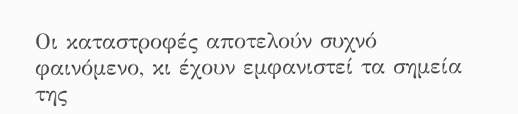Οι καταστροφές αποτελούν συχνό φαινόμενο, κι έχουν εμφανιστεί τα σημεία της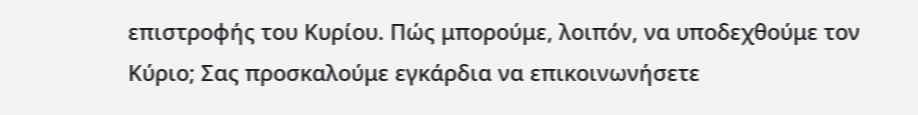επιστροφής του Κυρίου. Πώς μπορούμε, λοιπόν, να υποδεχθούμε τον Κύριο; Σας προσκαλούμε εγκάρδια να επικοινωνήσετε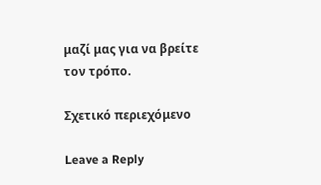μαζί μας για να βρείτε τον τρόπο.

Σχετικό περιεχόμενο

Leave a Reply